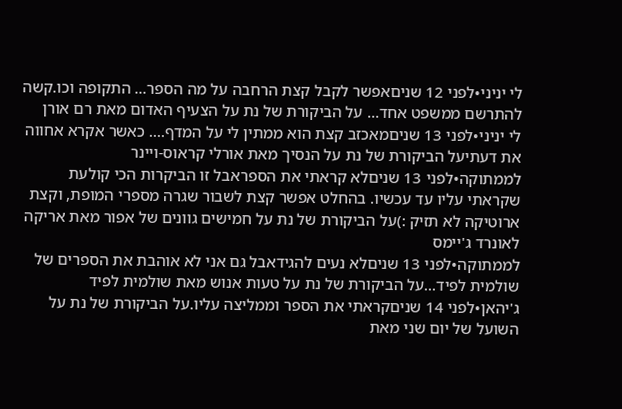לי יניני•לפני 12 שניםאפשר לקבל קצת הרחבה על מה הספר... התקופה וכו.קשה להתרשם ממשפט אחד... על הביקורת של נת על הצעיף האדום מאת רם אורן
לי יניני•לפני 13 שניםמאכזב קצת הוא ממתין לי על המדף.... כאשר אקרא אחווה את דעתיעל הביקורת של נת על הנסיך מאת אורלי קראוס-ויינר
לממתוקה•לפני 13 שניםלא קראתי את הספראבל זו הביקרות הכי קולעת שקראתי עליו עד עכשיו. בהחלט אפשר קצת לשבור שגרה מספרי המופת, וקצת ארוטיקה לא תזיק :)על הביקורת של נת על חמישים גוונים של אפור מאת אריקה לאונרד ג'יימס
לממתוקה•לפני 13 שניםלא נעים להגידאבל גם אני לא אוהבת את הספרים של שולמית לפיד...על הביקורת של נת על טעות אנוש מאת שולמית לפיד
ג'יהאן•לפני 14 שניםקראתי את הספר וממליצה עליו.על הביקורת של נת על השועל של יום שני מאת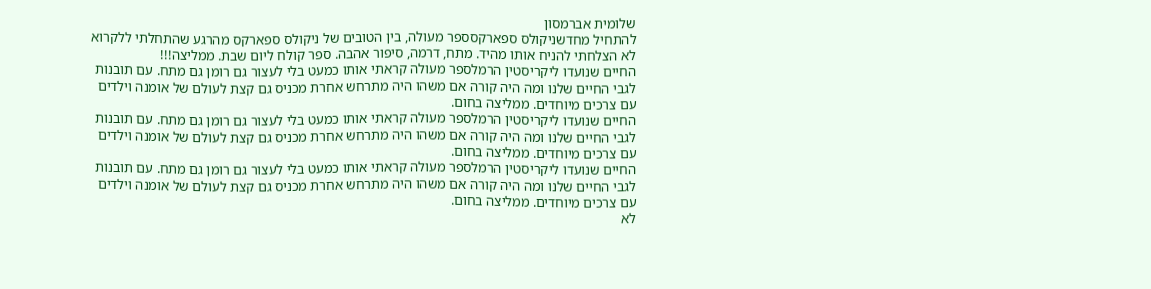שלומית אברמסון
להתחיל מחדשניקולס ספארקסספר מעולה, בין הטובים של ניקולס ספארקס מהרגע שהתחלתי ללקרוא לא הצלחתי להניח אותו מהיד. מתח, דרמה, סיפור אהבה. ספר קולח ליום שבת. ממליצה!!!
החיים שנועדו ליקריסטין הרמלספר מעולה קראתי אותו כמעט בלי לעצור גם רומן גם מתח. עם תובנות לגבי החיים שלנו ומה היה קורה אם משהו היה מתרחש אחרת מכניס גם קצת לעולם של אומנה וילדים עם צרכים מיוחדים. ממליצה בחום.
החיים שנועדו ליקריסטין הרמלספר מעולה קראתי אותו כמעט בלי לעצור גם רומן גם מתח. עם תובנות לגבי החיים שלנו ומה היה קורה אם משהו היה מתרחש אחרת מכניס גם קצת לעולם של אומנה וילדים עם צרכים מיוחדים. ממליצה בחום.
החיים שנועדו ליקריסטין הרמלספר מעולה קראתי אותו כמעט בלי לעצור גם רומן גם מתח. עם תובנות לגבי החיים שלנו ומה היה קורה אם משהו היה מתרחש אחרת מכניס גם קצת לעולם של אומנה וילדים עם צרכים מיוחדים. ממליצה בחום.
לא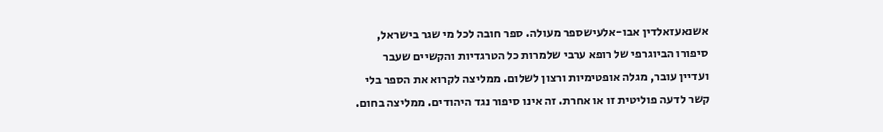אשנאעזאלדין אבו-אלעישספר מעולה. ספר חובה לכל מי שגר בישראל, סיפורו הביוגרפי של רופא ערבי שלמרות כל הטרגדיות והקשיים שעבר ועדיין עובר, מגלה אופטימיות ורצון לשלום. ממליצה לקרוא את הספר בלי קשר לדעה פוליטית זו או אחרת. זה אינו סיפור נגד היהודים. ממליצה בחום.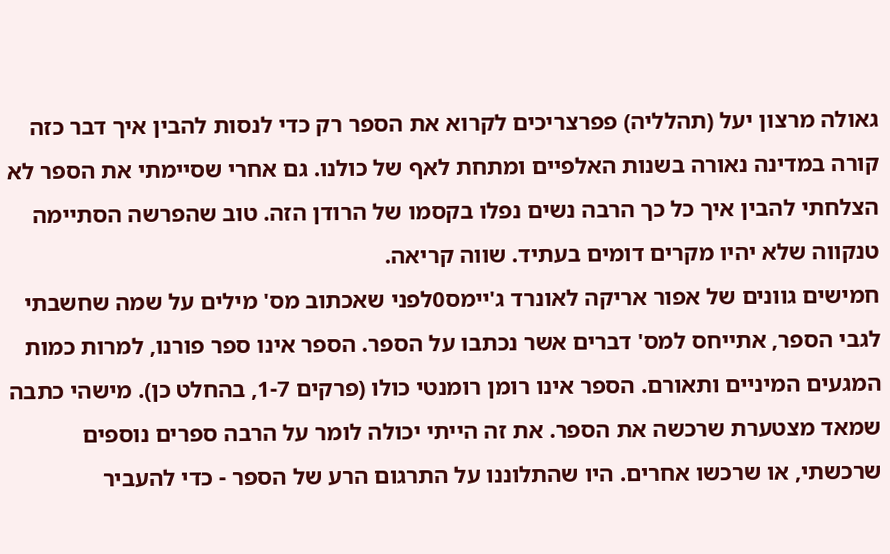גאולה מרצון יעל (תהלליה) פפרצריכים לקרוא את הספר רק כדי לנסות להבין איך דבר כזה קורה במדינה נאורה בשנות האלפיים ומתחת לאף של כולנו. גם אחרי שסיימתי את הספר לא הצלחתי להבין איך כל כך הרבה נשים נפלו בקסמו של הרודן הזה. טוב שהפרשה הסתיימה טנקווה שלא יהיו מקרים דומים בעתיד. שווה קריאה.
חמישים גוונים של אפור אריקה לאונרד ג'יימס0לפני שאכתוב מס' מילים על שמה שחשבתי לגבי הספר, אתייחס למס' דברים אשר נכתבו על הספר. הספר אינו ספר פורנו, למרות כמות המגעים המיניים ותאורם. הספר אינו רומן רומנטי כולו (פרקים 1-7, בהחלט כן). מישהי כתבה שמאד מצטערת שרכשה את הספר. את זה הייתי יכולה לומר על הרבה ספרים נוספים שרכשתי, או שרכשו אחרים. היו שהתלוננו על התרגום הרע של הספר - כדי להעביר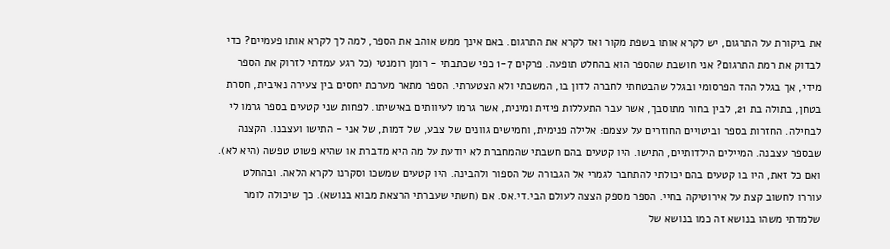את ביקורת על התרגום, יש לקרא אותו בשפת מקור ואז לקרא את התרגום. באם אינך ממש אוהב את הספר, למה לך לקרא אותו פעמיים? כדי לבדוק את רמת התרגום? אני חושבת שהספר הוא בהחלט תופעה. פרקים 1-7 כפי שכתבתי - רומן רומנטי (כל רגע עמדתי לזרוק את הספר מידי, אך בגלל ההד הפרסומי ובגלל שהבטחתי לחברה לדון בו, המשכתי ולא הצטערתי. הספר מתאר מערכת יחסים בין צעירה נאיבית, חסרת בטחן, בתולה בת 21, לבין בחור מתוסבך, אשר עבר התעללות פיזית ומינית, אשר גרמו לעיוותים באישיתו. לפחות שני קטעים בספר גרמו לי לבחילה. החזרות בספר וביטויים החוזרים על עצמם: אלילה פנימית, וחמישים גוונים של צבע, של דמות, של אני - התישו ועצבנו. הקצנה שבספר עצבנה. המיילים הילדותיים, התישו. היו קטעים בהם חשבתי שהמחברת לא יודעת על מה היא מדברת או שהיא פשוט טפשה (היא לא). ואם כל זאת, היו בו קטעים בהם יכולתי להתחבר לגמרי אל הגבורה של הספור ולהבינה. היו קטעים שמשכו וסקרנו לקרא הלאה. ובהחלט עוררו לחשוב קצת על אירוטיקה בחיי. הספר מספק הצצה לעולם הבי.די.אס. אם (חשתי שעברתי הרצאת מבוא בנושא). כך שיכולה לומר שלמדתי משהו בנושא זה כמו בנושא של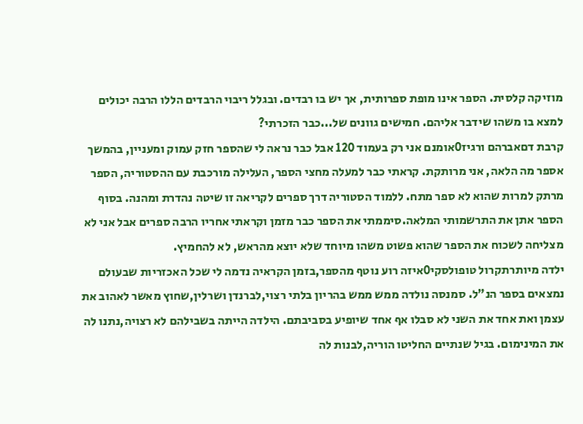מוזיקה קלסית. הספר אינו מופת ספרותית, אך יש בו רבדים. ובגלל ריבוי הרבדים הללו הרבה יכולים למצא בו משהו שידבר אליהם. חמישים גוונים של...כבר הזכרתי?
קרבת דםאברהם ורגיז0אומנם אני רק בעמוד 120 אבל כבר נראה לי שהספר חזק עמוק ומעניין, בהמשך אספר מה הלאה, אני מרותקת. קראתי כבר למעלה מחצי הספר, העלילה מורכבת עם ההסטוריה, הספר מרתק למרות שהוא לא ספר מתח. ללמוד הסטוריה דרך ספרים לקריאה זו שיטה נהדרת ומהנה. בסוף הספר אתן את התרשמותי המלאה.סיממתי את הספר כבר מזמן וקראתי אחריו הרבה ספרים אבל אני לא מצליחה לשכוח את הספר שהוא פשוט משהו מיוחד שלא יוצא מהראש, לא להחמיץ.
ילדה מיותרתקרול טופולסקי0איזה רוע נוטף מהספר,בזמן הקראיה נדמה לי שכל האכזריות שבעולם נמצאים בספר הנ"ל. סמנסה נולדה ממש ממש בהריון בלתי רצוי,לברנדן ושרלין,שחוץ מאשר לאהוב את עצמן ואת אחד את השני לא סבלו אף אחד שיופיע בסביבתם. הילדה הייתה בשבילהם לא רצויה,נתנו לה את המינימום. בגיל שנתיים החליטו הוריה,לבנות לה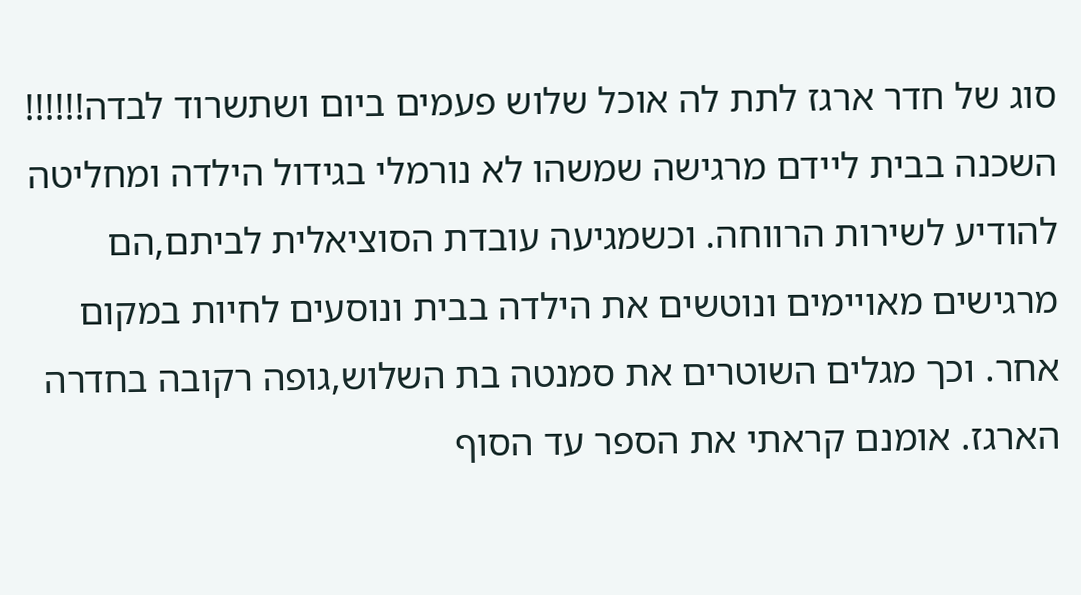סוג של חדר ארגז לתת לה אוכל שלוש פעמים ביום ושתשרוד לבדה!!!!!! השכנה בבית ליידם מרגישה שמשהו לא נורמלי בגידול הילדה ומחליטה להודיע לשירות הרווחה. וכשמגיעה עובדת הסוציאלית לביתם,הם מרגישים מאויימים ונוטשים את הילדה בבית ונוסעים לחיות במקום אחר. וכך מגלים השוטרים את סמנטה בת השלוש,גופה רקובה בחדרה הארגז. אומנם קראתי את הספר עד הסוף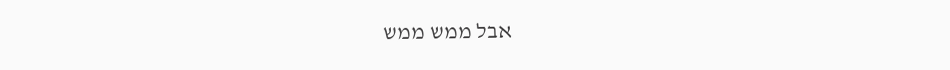אבל ממש ממש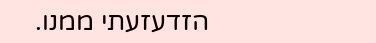הזדעזעתי ממנו.